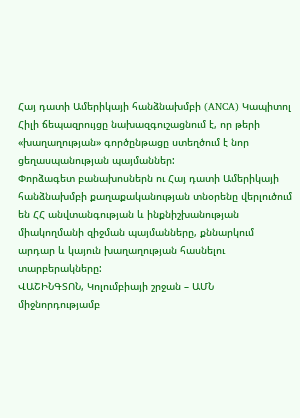Հայ դատի Ամերիկայի հանձնախմբի (ANCA) Կապիտոլ Հիլի ճեպազրույցը նախազգուշացնում է, որ թերի «խաղաղության» գործընթացը ստեղծում է նոր ցեղասպանության պայմաններ:
Փորձագետ բանախոսներն ու Հայ դատի Ամերիկայի հանձնախմբի քաղաքականության տնօրենը վերլուծում են ՀՀ անվտանգության և ինքնիշխանության միակողմանի զիջման պայմանները, քննարկում արդար և կայուն խաղաղության հասնելու տարբերակները:
ՎԱՇԻՆԳՏՈՆ, Կոլումբիայի շրջան – ԱՄՆ միջնորդությամբ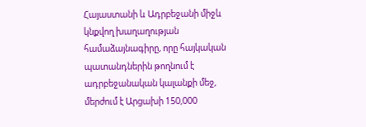Հայաստանի և Ադրբեջանի միջև կնքվող խաղաղության համաձայնագիրը, որը հայկական պատանդներին թողնում է ադրբեջանական կալանքի մեջ, մերժում է Արցախի 150,000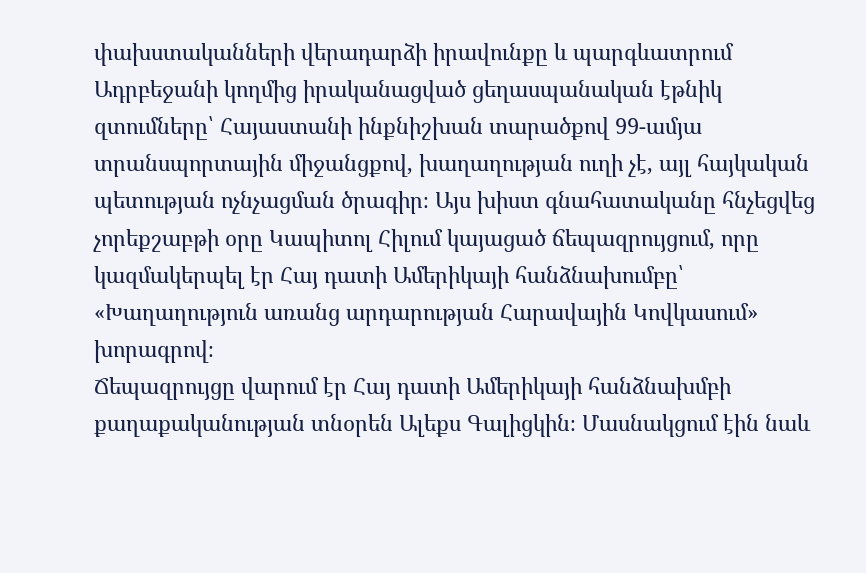փախստականների վերադարձի իրավունքը և պարգևատրում Ադրբեջանի կողմից իրականացված ցեղասպանական էթնիկ զտումները՝ Հայաստանի ինքնիշխան տարածքով 99-ամյա տրանսպորտային միջանցքով, խաղաղության ուղի չէ, այլ հայկական պետության ոչնչացման ծրագիր։ Այս խիստ գնահատականը հնչեցվեց չորեքշաբթի օրը Կապիտոլ Հիլում կայացած ճեպազրույցում, որը կազմակերպել էր Հայ դատի Ամերիկայի հանձնախումբը՝ «Խաղաղություն առանց արդարության Հարավային Կովկասում» խորագրով։
Ճեպազրույցը վարում էր Հայ դատի Ամերիկայի հանձնախմբի քաղաքականության տնօրեն Ալեքս Գալիցկին։ Մասնակցում էին նաև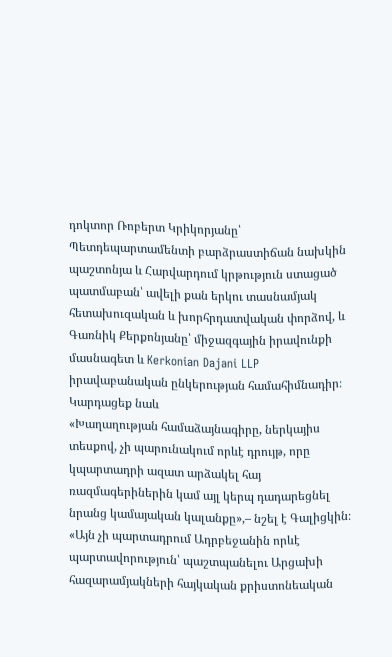դոկտոր Ռոբերտ Կրիկորյանը՝ Պետդեպարտամենտի բարձրաստիճան նախկին պաշտոնյա և Հարվարդում կրթություն ստացած պատմաբան՝ ավելի քան երկու տասնամյակ հետախուզական և խորհրդատվական փորձով, և Գառնիկ Քերքոնյանը՝ միջազգային իրավունքի մասնագետ և Kerkonian Dajani LLP իրավաբանական ընկերության համահիմնադիր։
Կարդացեք նաև
«Խաղաղության համաձայնագիրը, ներկայիս տեսքով, չի պարունակում որևէ դրույթ, որը կպարտադրի ազատ արձակել հայ ռազմագերիներին կամ այլ կերպ դադարեցնել նրանց կամայական կալանքը»,– նշել է Գալիցկին։
«Այն չի պարտադրում Ադրբեջանին որևէ պարտավորություն՝ պաշտպանելու Արցախի հազարամյակների հայկական քրիստոնեական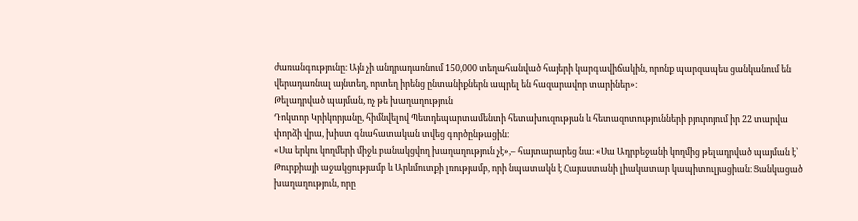ժառանգությունը։ Այն չի անդրադառնում 150,000 տեղահանված հայերի կարգավիճակին, որոնք պարզապես ցանկանում են վերադառնալ այնտեղ, որտեղ իրենց ընտանիքներն ապրել են հազարավոր տարիներ»։
Թելադրված պայման, ոչ թե խաղաղություն
Դոկտոր Կրիկորյանը, հիմնվելով Պետդեպարտամենտի հետախուզության և հետազոտությունների բյուրոյում իր 22 տարվա փորձի վրա, խիստ գնահատական տվեց գործընթացին։
«Սա երկու կողմերի միջև բանակցվող խաղաղություն չէ»,– հայտարարեց նա։ «Սա Ադրբեջանի կողմից թելադրված պայման է՝ Թուրքիայի աջակցությամբ և Արևմուտքի լռությամբ, որի նպատակն է Հայաստանի լիակատար կապիտուլյացիան։ Ցանկացած խաղաղություն, որը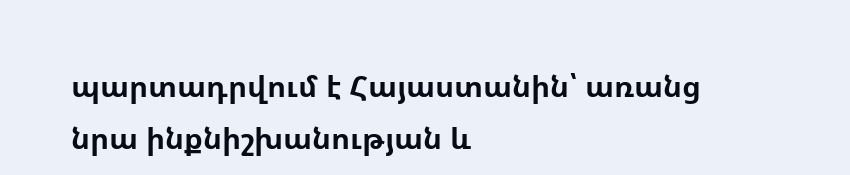պարտադրվում է Հայաստանին՝ առանց նրա ինքնիշխանության և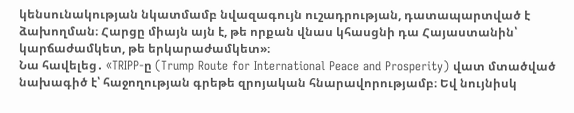կենսունակության նկատմամբ նվազագույն ուշադրության, դատապարտված է ձախողման։ Հարցը միայն այն է, թե որքան վնաս կհասցնի դա Հայաստանին՝ կարճաժամկետ, թե երկարաժամկետ»։
Նա հավելեց․ «TRIPP-ը (Trump Route for International Peace and Prosperity) վատ մտածված նախագիծ է՝ հաջողության գրեթե զրոյական հնարավորությամբ։ Եվ նույնիսկ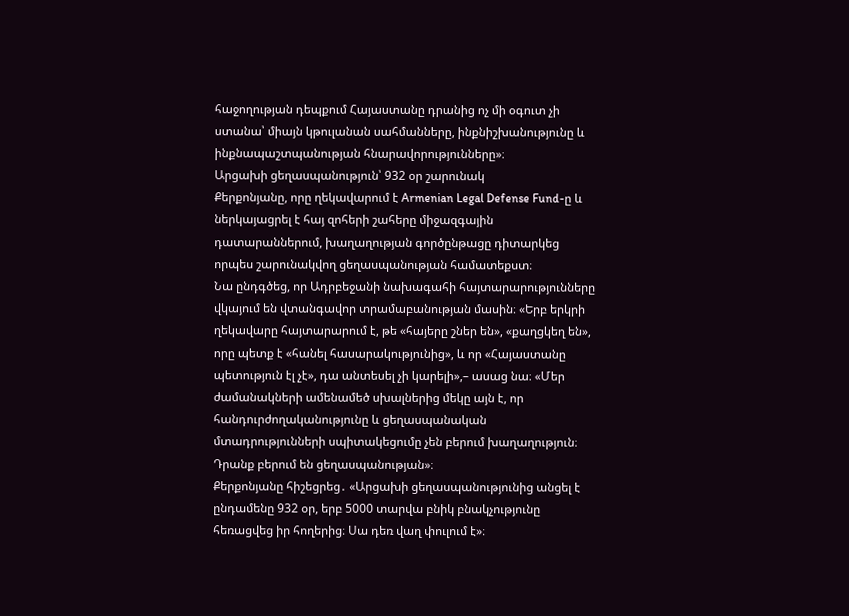հաջողության դեպքում Հայաստանը դրանից ոչ մի օգուտ չի ստանա՝ միայն կթուլանան սահմանները, ինքնիշխանությունը և ինքնապաշտպանության հնարավորությունները»։
Արցախի ցեղասպանություն՝ 932 օր շարունակ
Քերքոնյանը, որը ղեկավարում է Armenian Legal Defense Fund-ը և ներկայացրել է հայ զոհերի շահերը միջազգային դատարաններում, խաղաղության գործընթացը դիտարկեց որպես շարունակվող ցեղասպանության համատեքստ։
Նա ընդգծեց, որ Ադրբեջանի նախագահի հայտարարությունները վկայում են վտանգավոր տրամաբանության մասին։ «Երբ երկրի ղեկավարը հայտարարում է, թե «հայերը շներ են», «քաղցկեղ են», որը պետք է «հանել հասարակությունից», և որ «Հայաստանը պետություն էլ չէ», դա անտեսել չի կարելի»,– ասաց նա։ «Մեր ժամանակների ամենամեծ սխալներից մեկը այն է, որ հանդուրժողականությունը և ցեղասպանական մտադրությունների սպիտակեցումը չեն բերում խաղաղություն։ Դրանք բերում են ցեղասպանության»։
Քերքոնյանը հիշեցրեց․ «Արցախի ցեղասպանությունից անցել է ընդամենը 932 օր, երբ 5000 տարվա բնիկ բնակչությունը հեռացվեց իր հողերից։ Սա դեռ վաղ փուլում է»։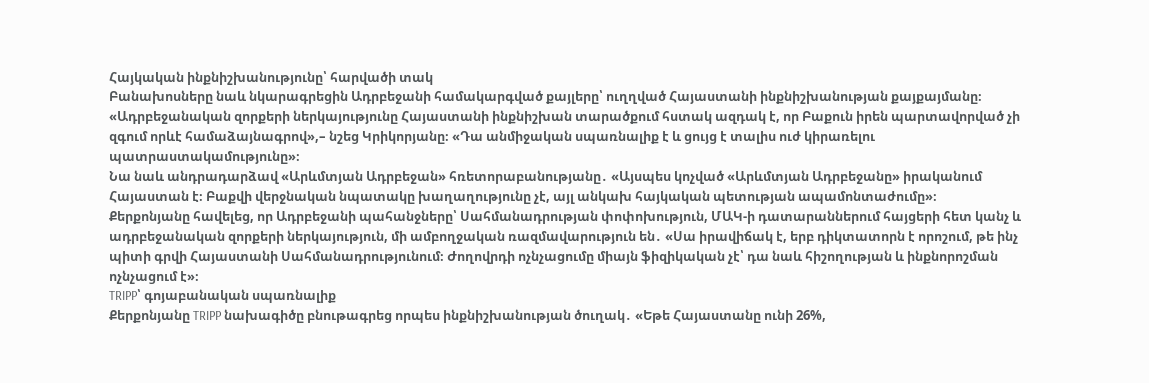Հայկական ինքնիշխանությունը՝ հարվածի տակ
Բանախոսները նաև նկարագրեցին Ադրբեջանի համակարգված քայլերը՝ ուղղված Հայաստանի ինքնիշխանության քայքայմանը։
«Ադրբեջանական զորքերի ներկայությունը Հայաստանի ինքնիշխան տարածքում հստակ ազդակ է, որ Բաքուն իրեն պարտավորված չի զգում որևէ համաձայնագրով»,– նշեց Կրիկորյանը։ «Դա անմիջական սպառնալիք է և ցույց է տալիս ուժ կիրառելու պատրաստակամությունը»։
Նա նաև անդրադարձավ «Արևմտյան Ադրբեջան» հռետորաբանությանը․ «Այսպես կոչված «Արևմտյան Ադրբեջանը» իրականում Հայաստան է։ Բաքվի վերջնական նպատակը խաղաղությունը չէ, այլ անկախ հայկական պետության ապամոնտաժումը»։
Քերքոնյանը հավելեց, որ Ադրբեջանի պահանջները՝ Սահմանադրության փոփոխություն, ՄԱԿ-ի դատարաններում հայցերի հետ կանչ և ադրբեջանական զորքերի ներկայություն, մի ամբողջական ռազմավարություն են․ «Սա իրավիճակ է, երբ դիկտատորն է որոշում, թե ինչ պիտի գրվի Հայաստանի Սահմանադրությունում։ Ժողովրդի ոչնչացումը միայն ֆիզիկական չէ՝ դա նաև հիշողության և ինքնորոշման ոչնչացում է»։
TRIPP՝ գոյաբանական սպառնալիք
Քերքոնյանը TRIPP նախագիծը բնութագրեց որպես ինքնիշխանության ծուղակ․ «Եթե Հայաստանը ունի 26%,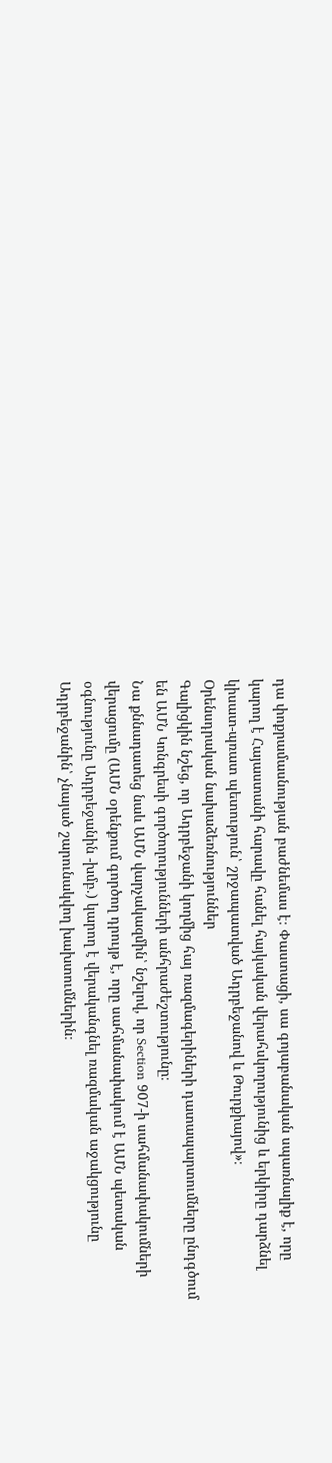դա փոքրամասնության բաժնեմաս է։ Փաստացի, սա գոյաբանական սպառնալիք է, որը կարող է Հայաստանի հարավը հանել հայկական վերահսկողությունից և երկիրը դարձնել կիսատ-պռատ պետություն՝ շրջապատված Ադրբեջանով և Թուրքիայով»։
Օրենսդրական նախաձեռնություններ
Գալիցկին նշեց, որ Ադրբեջանի կողմից հայ ռազմագերիների դատապարտումները ընդգծում են ԱՄՆ Կոնգրեսի գործողությունների անհրաժեշտությունը։
Նա քննադատեց նաև ԱՄՆ վարչակազմին՝ նշելով, որ Section 907-ի սահմանափակումների վերացումը (ԱՄՆ օրենքում գործող դրույթ է, որը սահմանափակում է ԱՄՆ պետական օգնությունը Ադրբեջանին -խմբ.) կարող է վերականգնել ռազմական աջակցությունը Ադրբեջանին՝ չնայած շարունակվող խախտումներին։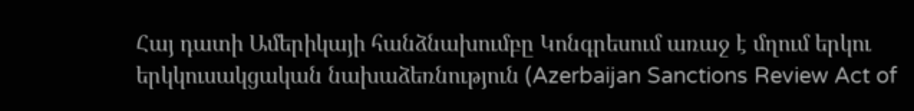Հայ դատի Ամերիկայի հանձնախումբը Կոնգրեսում առաջ է մղում երկու երկկուսակցական նախաձեռնություն (Azerbaijan Sanctions Review Act of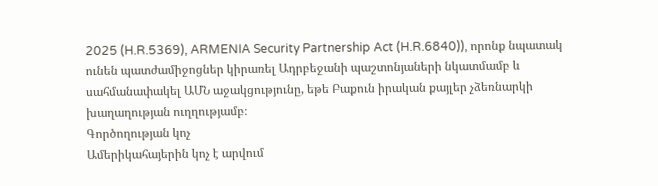2025 (H.R.5369), ARMENIA Security Partnership Act (H.R.6840)), որոնք նպատակ ունեն պատժամիջոցներ կիրառել Ադրբեջանի պաշտոնյաների նկատմամբ և սահմանափակել ԱՄՆ աջակցությունը, եթե Բաքուն իրական քայլեր չձեռնարկի խաղաղության ուղղությամբ։
Գործողության կոչ
Ամերիկահայերին կոչ է արվում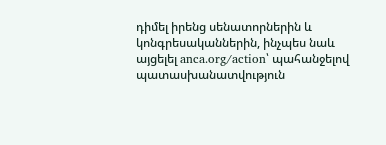դիմել իրենց սենատորներին և կոնգրեսականներին, ինչպես նաև այցելել anca.org/action՝ պահանջելով պատասխանատվություն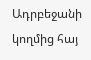Ադրբեջանի կողմից հայ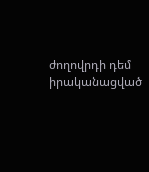ժողովրդի դեմ իրականացված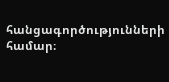հանցագործությունների համար։